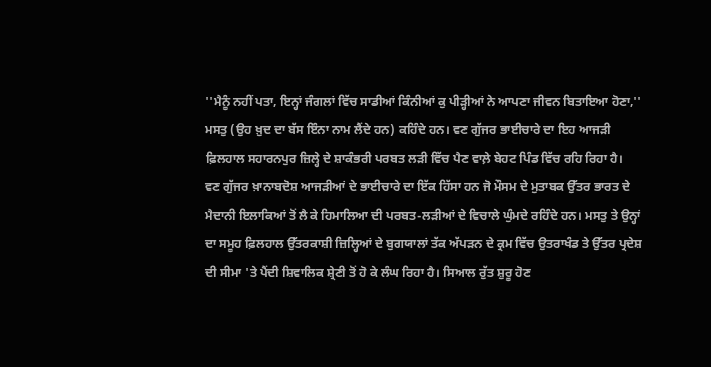''ਮੈਨੂੰ ਨਹੀਂ ਪਤਾ, ਇਨ੍ਹਾਂ ਜੰਗਲਾਂ ਵਿੱਚ ਸਾਡੀਆਂ ਕਿੰਨੀਆਂ ਕੁ ਪੀੜ੍ਹੀਆਂ ਨੇ ਆਪਣਾ ਜੀਵਨ ਬਿਤਾਇਆ ਹੋਣਾ,'' ਮਸਤੁ (ਉਹ ਖ਼ੁਦ ਦਾ ਬੱਸ ਇੰਨਾ ਨਾਮ ਲੈਂਦੇ ਹਨ) ਕਹਿੰਦੇ ਹਨ। ਵਣ ਗੁੱਜਰ ਭਾਈਚਾਰੇ ਦਾ ਇਹ ਆਜੜੀ ਫ਼ਿਲਹਾਲ ਸਹਾਰਨਪੁਰ ਜ਼ਿਲ੍ਹੇ ਦੇ ਸ਼ਾਕੰਭਰੀ ਪਰਬਤ ਲੜੀ ਵਿੱਚ ਪੈਣ ਵਾਲ਼ੇ ਬੇਹਟ ਪਿੰਡ ਵਿੱਚ ਰਹਿ ਰਿਹਾ ਹੈ।
ਵਣ ਗੁੱਜਰ ਖ਼ਾਨਾਬਦੋਸ਼ ਆਜੜੀਆਂ ਦੇ ਭਾਈਚਾਰੇ ਦਾ ਇੱਕ ਹਿੱਸਾ ਹਨ ਜੋ ਮੌਸਮ ਦੇ ਮੁਤਾਬਕ ਉੱਤਰ ਭਾਰਤ ਦੇ ਮੈਦਾਨੀ ਇਲਾਕਿਆਂ ਤੋਂ ਲੈ ਕੇ ਹਿਮਾਲਿਆ ਦੀ ਪਰਬਤ-ਲੜੀਆਂ ਦੇ ਵਿਚਾਲੇ ਘੁੰਮਦੇ ਰਹਿੰਦੇ ਹਨ। ਮਸਤੁ ਤੇ ਉਨ੍ਹਾਂ ਦਾ ਸਮੂਹ ਫ਼ਿਲਹਾਲ ਉੱਤਰਕਾਸ਼ੀ ਜ਼ਿਲ੍ਹਿਆਂ ਦੇ ਬੁਗਯਾਲਾਂ ਤੱਕ ਅੱਪੜਨ ਦੇ ਕ੍ਰਮ ਵਿੱਚ ਉਤਰਾਖੰਡ ਤੇ ਉੱਤਰ ਪ੍ਰਦੇਸ਼ ਦੀ ਸੀਮਾ 'ਤੇ ਪੈਂਦੀ ਸ਼ਿਵਾਲਿਕ ਸ਼੍ਰੇਣੀ ਤੋਂ ਹੋ ਕੇ ਲੰਘ ਰਿਹਾ ਹੈ। ਸਿਆਲ ਰੁੱਤ ਸ਼ੁਰੂ ਹੋਣ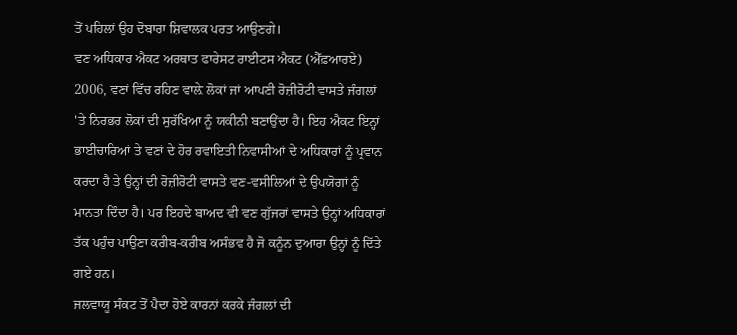ਤੋਂ ਪਹਿਲਾਂ ਉਹ ਦੋਬਾਰਾ ਸ਼ਿਵਾਲਕ ਪਰਤ ਆਉਣਗੇ।
ਵਣ ਅਧਿਕਾਰ ਐਕਟ ਅਰਥਾਤ ਫਾਰੇਸਟ ਰਾਈਟਸ ਐਕਟ (ਐੱਫ਼ਆਰਏ) 2006, ਵਣਾਂ ਵਿੱਚ ਰਹਿਣ ਵਾਲ਼ੇ ਲੋਕਾਂ ਜਾਂ ਆਪਣੀ ਰੋਜ਼ੀਰੋਟੀ ਵਾਸਤੇ ਜੰਗਲਾਂ 'ਤੇ ਨਿਰਭਰ ਲੋਕਾਂ ਦੀ ਸੁਰੱਖਿਆ ਨੂੰ ਯਕੀਨੀ ਬਣਾਉਂਦਾ ਹੈ। ਇਹ ਐਕਟ ਇਨ੍ਹਾਂ ਭਾਈਚਾਰਿਆਂ ਤੇ ਵਣਾਂ ਦੇ ਹੋਰ ਰਵਾਇਤੀ ਨਿਵਾਸੀਆਂ ਦੇ ਅਧਿਕਾਰਾਂ ਨੂੰ ਪ੍ਰਵਾਨ ਕਰਦਾ ਹੈ ਤੇ ਉਨ੍ਹਾਂ ਦੀ ਰੋਜ਼ੀਰੋਟੀ ਵਾਸਤੇ ਵਣ-ਵਸੀਲਿਆਂ ਦੇ ਉਪਯੋਗਾਂ ਨੂੰ ਮਾਨਤਾ ਦਿੰਦਾ ਹੈ। ਪਰ ਇਹਦੇ ਬਾਅਦ ਵੀ ਵਣ ਗੁੱਜਰਾਂ ਵਾਸਤੇ ਉਨ੍ਹਾਂ ਅਧਿਕਾਰਾਂ ਤੱਕ ਪਹੁੰਚ ਪਾਉਣਾ ਕਰੀਬ-ਕਰੀਬ ਅਸੰਭਵ ਹੈ ਜੋ ਕਨੂੰਨ ਦੁਆਰਾ ਉਨ੍ਹਾਂ ਨੂੰ ਦਿੱਤੇ ਗਏ ਹਨ।
ਜਲਵਾਯੂ ਸੰਕਟ ਤੋਂ ਪੈਦਾ ਹੋਏ ਕਾਰਨਾਂ ਕਰਕੇ ਜੰਗਲਾਂ ਦੀ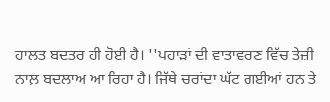ਹਾਲਤ ਬਦਤਰ ਹੀ ਹੋਈ ਹੈ। ''ਪਹਾੜਾਂ ਦੀ ਵਾਤਾਵਰਣ ਵਿੱਚ ਤੇਜ਼ੀ ਨਾਲ਼ ਬਦਲਾਅ ਆ ਰਿਹਾ ਹੈ। ਜਿੱਥੇ ਚਰਾਂਦਾ ਘੱਟ ਗਈਆਂ ਹਨ ਤੇ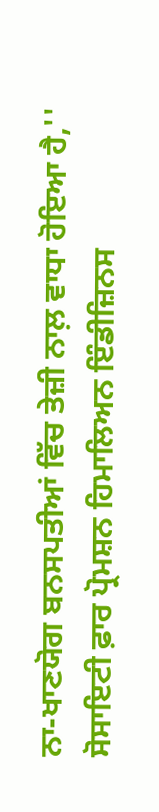ਨਾ-ਖਾਣਯੋਗ ਬਨਸਪਤੀਆਂ ਵਿੱਚ ਤੇਜ਼ੀ ਨਾਲ਼ ਵਾਧਾ ਹੋਇਆ ਹੈ,'' ਸੋਸਾਇਟੀ ਫ਼ਾਰ ਪ੍ਰੋਮਸ਼ਨ ਹਿਮਾਲਿਅਨ ਇੰਡੀਜ਼ਿਨਸ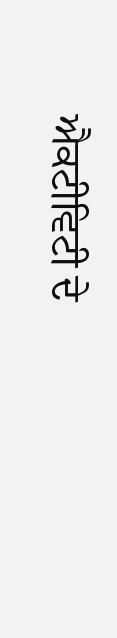ਐਕਟੀਵਿਟੀ ਦੇ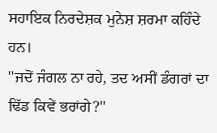ਸਹਾਇਕ ਨਿਰਦੇਸ਼ਕ ਮੁਨੇਸ਼ ਸ਼ਰਮਾ ਕਹਿੰਦੇ ਹਨ।
''ਜਦੋਂ ਜੰਗਲ ਨਾ ਰਹੇ, ਤਦ ਅਸੀਂ ਡੰਗਰਾਂ ਦਾ ਢਿੱਡ ਕਿਵੇਂ ਭਰਾਂਗੇ?''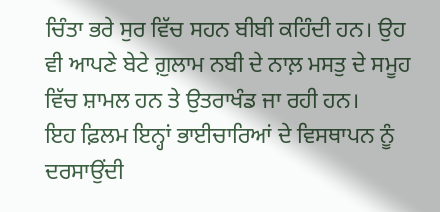ਚਿੰਤਾ ਭਰੇ ਸੁਰ ਵਿੱਚ ਸਹਨ ਬੀਬੀ ਕਹਿੰਦੀ ਹਨ। ਉਹ ਵੀ ਆਪਣੇ ਬੇਟੇ ਗ਼ੁਲਾਮ ਨਬੀ ਦੇ ਨਾਲ਼ ਮਸਤੁ ਦੇ ਸਮੂਹ ਵਿੱਚ ਸ਼ਾਮਲ ਹਨ ਤੇ ਉਤਰਾਖੰਡ ਜਾ ਰਹੀ ਹਨ।
ਇਹ ਫ਼ਿਲਮ ਇਨ੍ਹਾਂ ਭਾਈਚਾਰਿਆਂ ਦੇ ਵਿਸਥਾਪਨ ਨੂੰ ਦਰਸਾਉਂਦੀ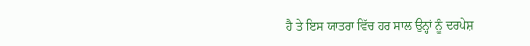ਹੈ ਤੇ ਇਸ ਯਾਤਰਾ ਵਿੱਚ ਹਰ ਸਾਲ ਉਨ੍ਹਾਂ ਨੂੰ ਦਰਪੇਸ਼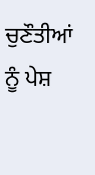ਚੁਣੌਤੀਆਂ ਨੂੰ ਪੇਸ਼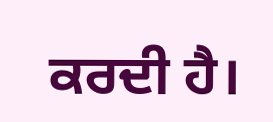ਕਰਦੀ ਹੈ।